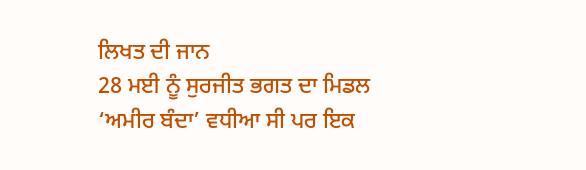ਲਿਖਤ ਦੀ ਜਾਨ
28 ਮਈ ਨੂੰ ਸੁਰਜੀਤ ਭਗਤ ਦਾ ਮਿਡਲ ‘ਅਮੀਰ ਬੰਦਾ’ ਵਧੀਆ ਸੀ ਪਰ ਇਕ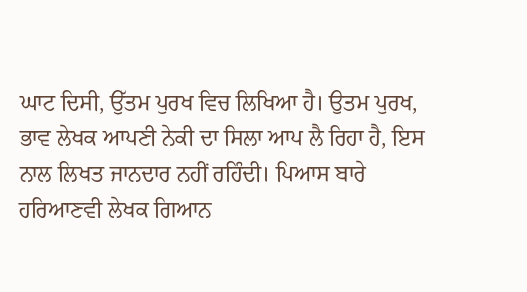ਘਾਟ ਦਿਸੀ, ਉੱਤਮ ਪੁਰਖ ਵਿਚ ਲਿਖਿਆ ਹੈ। ਉਤਮ ਪੁਰਖ, ਭਾਵ ਲੇਖਕ ਆਪਣੀ ਨੇਕੀ ਦਾ ਸਿਲਾ ਆਪ ਲੈ ਰਿਹਾ ਹੈ, ਇਸ ਨਾਲ ਲਿਖਤ ਜਾਨਦਾਰ ਨਹੀਂ ਰਹਿੰਦੀ। ਪਿਆਸ ਬਾਰੇ ਹਰਿਆਣਵੀ ਲੇਖਕ ਗਿਆਨ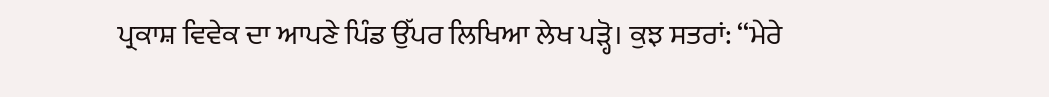ਪ੍ਰਕਾਸ਼ ਵਿਵੇਕ ਦਾ ਆਪਣੇ ਪਿੰਡ ਉੱਪਰ ਲਿਖਿਆ ਲੇਖ ਪੜ੍ਹੋ। ਕੁਝ ਸਤਰਾਂ: ‘‘ਮੇਰੇ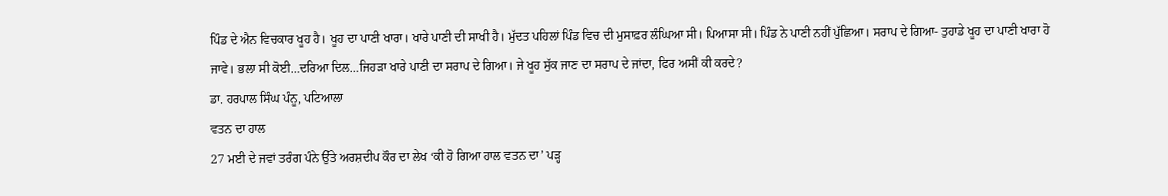ਪਿੰਡ ਦੇ ਐਨ ਵਿਚਕਾਰ ਖੂਹ ਹੈ। ਖੂਹ ਦਾ ਪਾਣੀ ਖਾਰਾ। ਖਾਰੇ ਪਾਣੀ ਦੀ ਸਾਖੀ ਹੈ। ਮੁੱਦਤ ਪਹਿਲਾਂ ਪਿੰਡ ਵਿਚ ਦੀ ਮੁਸਾਫ਼ਰ ਲੰਘਿਆ ਸੀ। ਪਿਆਸਾ ਸੀ। ਪਿੰਡ ਨੇ ਪਾਣੀ ਨਹੀਂ ਪੁੱਛਿਆ। ਸਰਾਪ ਦੇ ਗਿਆ- ਤੁਹਾਡੇ ਖੂਹ ਦਾ ਪਾਣੀ ਖਾਰਾ ਹੋ ਜਾਵੇ। ਭਲਾ ਸੀ ਕੋਈ…ਦਰਿਆ ਦਿਲ…ਜਿਹੜਾ ਖਾਰੇ ਪਾਣੀ ਦਾ ਸਰਾਪ ਦੇ ਗਿਆ। ਜੇ ਖੂਹ ਸੁੱਕ ਜਾਣ ਦਾ ਸਰਾਪ ਦੇ ਜਾਂਦਾ, ਫਿਰ ਅਸੀਂ ਕੀ ਕਰਦੇ?
ਡਾ. ਹਰਪਾਲ ਸਿੰਘ ਪੰਨੂ, ਪਟਿਆਲਾ
ਵਤਨ ਦਾ ਹਾਲ
27 ਮਈ ਦੇ ਜਵਾਂ ਤਰੰਗ ਪੰਨੇ ਉੱਤੇ ਅਰਸ਼ਦੀਪ ਕੌਰ ਦਾ ਲੇਖ ‘ਕੀ ਹੋ ਗਿਆ ਹਾਲ ਵਤਨ ਦਾ’ ਪੜ੍ਹ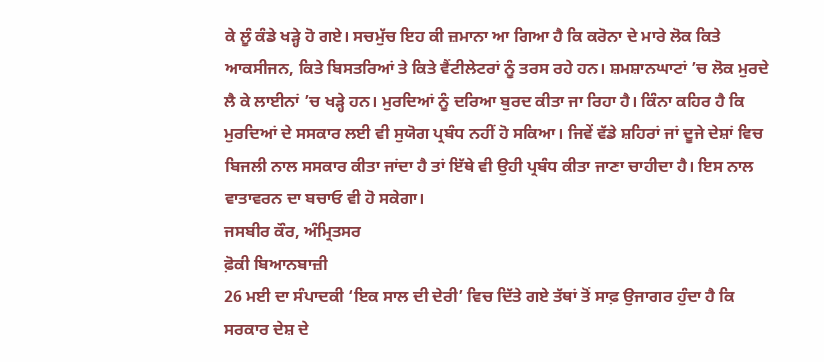ਕੇ ਲੂੰ ਕੰਡੇ ਖੜ੍ਹੇ ਹੋ ਗਏ। ਸਚਮੁੱਚ ਇਹ ਕੀ ਜ਼ਮਾਨਾ ਆ ਗਿਆ ਹੈ ਕਿ ਕਰੋਨਾ ਦੇ ਮਾਰੇ ਲੋਕ ਕਿਤੇ ਆਕਸੀਜਨ, ਕਿਤੇ ਬਿਸਤਰਿਆਂ ਤੇ ਕਿਤੇ ਵੈਂਟੀਲੇਟਰਾਂ ਨੂੰ ਤਰਸ ਰਹੇ ਹਨ। ਸ਼ਮਸ਼ਾਨਘਾਟਾਂ ’ਚ ਲੋਕ ਮੁਰਦੇ ਲੈ ਕੇ ਲਾਈਨਾਂ ’ਚ ਖੜ੍ਹੇ ਹਨ। ਮੁਰਦਿਆਂ ਨੂੰ ਦਰਿਆ ਬੁਰਦ ਕੀਤਾ ਜਾ ਰਿਹਾ ਹੈ। ਕਿੰਨਾ ਕਹਿਰ ਹੈ ਕਿ ਮੁਰਦਿਆਂ ਦੇ ਸਸਕਾਰ ਲਈ ਵੀ ਸੁਯੋਗ ਪ੍ਰਬੰਧ ਨਹੀਂ ਹੋ ਸਕਿਆ। ਜਿਵੇਂ ਵੱਡੇ ਸ਼ਹਿਰਾਂ ਜਾਂ ਦੂਜੇ ਦੇਸ਼ਾਂ ਵਿਚ ਬਿਜਲੀ ਨਾਲ ਸਸਕਾਰ ਕੀਤਾ ਜਾਂਦਾ ਹੈ ਤਾਂ ਇੱਥੇ ਵੀ ਉਹੀ ਪ੍ਰਬੰਧ ਕੀਤਾ ਜਾਣਾ ਚਾਹੀਦਾ ਹੈ। ਇਸ ਨਾਲ ਵਾਤਾਵਰਨ ਦਾ ਬਚਾਓ ਵੀ ਹੋ ਸਕੇਗਾ।
ਜਸਬੀਰ ਕੌਰ, ਅੰਮ੍ਰਿਤਸਰ
ਫ਼ੋਕੀ ਬਿਆਨਬਾਜ਼ੀ
26 ਮਈ ਦਾ ਸੰਪਾਦਕੀ ‘ਇਕ ਸਾਲ ਦੀ ਦੇਰੀ’ ਵਿਚ ਦਿੱਤੇ ਗਏ ਤੱਥਾਂ ਤੋਂ ਸਾਫ਼ ਉਜਾਗਰ ਹੁੰਦਾ ਹੈ ਕਿ ਸਰਕਾਰ ਦੇਸ਼ ਦੇ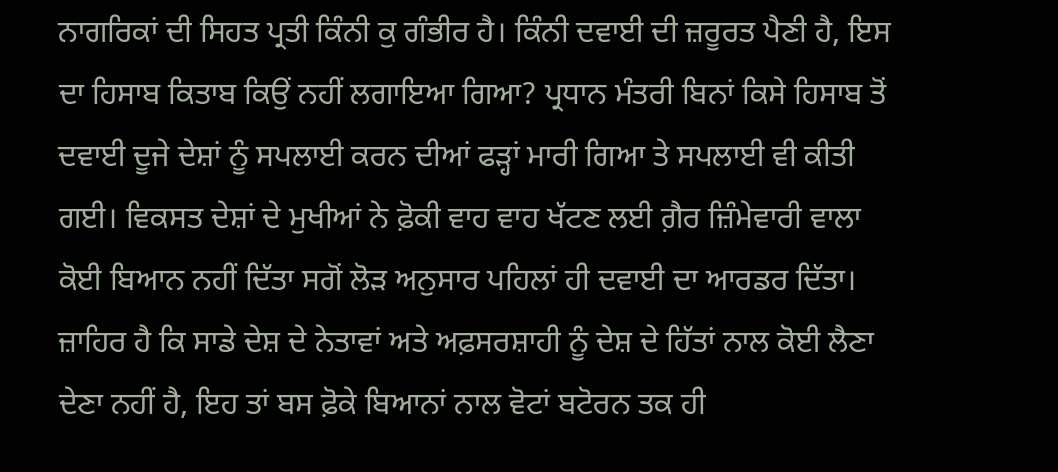ਨਾਗਰਿਕਾਂ ਦੀ ਸਿਹਤ ਪ੍ਰਤੀ ਕਿੰਨੀ ਕੁ ਗੰਭੀਰ ਹੈ। ਕਿੰਨੀ ਦਵਾਈ ਦੀ ਜ਼ਰੂਰਤ ਪੈਣੀ ਹੈ, ਇਸ ਦਾ ਹਿਸਾਬ ਕਿਤਾਬ ਕਿਉਂ ਨਹੀਂ ਲਗਾਇਆ ਗਿਆ? ਪ੍ਰਧਾਨ ਮੰਤਰੀ ਬਿਨਾਂ ਕਿਸੇ ਹਿਸਾਬ ਤੋਂ ਦਵਾਈ ਦੂਜੇ ਦੇਸ਼ਾਂ ਨੂੰ ਸਪਲਾਈ ਕਰਨ ਦੀਆਂ ਫੜ੍ਹਾਂ ਮਾਰੀ ਗਿਆ ਤੇ ਸਪਲਾਈ ਵੀ ਕੀਤੀ ਗਈ। ਵਿਕਸਤ ਦੇਸ਼ਾਂ ਦੇ ਮੁਖੀਆਂ ਨੇ ਫ਼ੋਕੀ ਵਾਹ ਵਾਹ ਖੱਟਣ ਲਈ ਗ਼ੈਰ ਜ਼ਿੰਮੇਵਾਰੀ ਵਾਲਾ ਕੋਈ ਬਿਆਨ ਨਹੀਂ ਦਿੱਤਾ ਸਗੋਂ ਲੋੜ ਅਨੁਸਾਰ ਪਹਿਲਾਂ ਹੀ ਦਵਾਈ ਦਾ ਆਰਡਰ ਦਿੱਤਾ। ਜ਼ਾਹਿਰ ਹੈ ਕਿ ਸਾਡੇ ਦੇਸ਼ ਦੇ ਨੇਤਾਵਾਂ ਅਤੇ ਅਫ਼ਸਰਸ਼ਾਹੀ ਨੂੰ ਦੇਸ਼ ਦੇ ਹਿੱਤਾਂ ਨਾਲ ਕੋਈ ਲੈਣਾ ਦੇਣਾ ਨਹੀਂ ਹੈ, ਇਹ ਤਾਂ ਬਸ ਫ਼ੋਕੇ ਬਿਆਨਾਂ ਨਾਲ ਵੋਟਾਂ ਬਟੋਰਨ ਤਕ ਹੀ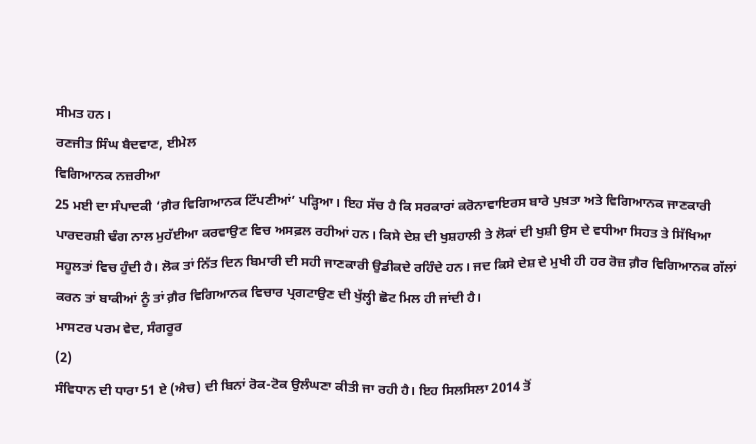ਸੀਮਤ ਹਨ।
ਰਣਜੀਤ ਸਿੰਘ ਬੈਦਵਾਣ, ਈਮੇਲ
ਵਿਗਿਆਨਕ ਨਜ਼ਰੀਆ
25 ਮਈ ਦਾ ਸੰਪਾਦਕੀ ‘ਗ਼ੈਰ ਵਿਗਿਆਨਕ ਟਿੱਪਣੀਆਂ’ ਪੜ੍ਹਿਆ। ਇਹ ਸੱਚ ਹੈ ਕਿ ਸਰਕਾਰਾਂ ਕਰੋਨਾਵਾਇਰਸ ਬਾਰੇ ਪੁਖ਼ਤਾ ਅਤੇ ਵਿਗਿਆਨਕ ਜਾਣਕਾਰੀ ਪਾਰਦਰਸ਼ੀ ਢੰਗ ਨਾਲ ਮੁਹੱਈਆ ਕਰਵਾਉਣ ਵਿਚ ਅਸਫ਼ਲ ਰਹੀਆਂ ਹਨ। ਕਿਸੇ ਦੇਸ਼ ਦੀ ਖੁਸ਼ਹਾਲੀ ਤੇ ਲੋਕਾਂ ਦੀ ਖੁਸ਼ੀ ਉਸ ਦੇ ਵਧੀਆ ਸਿਹਤ ਤੇ ਸਿੱਖਿਆ ਸਹੂਲਤਾਂ ਵਿਚ ਹੁੰਦੀ ਹੈ। ਲੋਕ ਤਾਂ ਨਿੱਤ ਦਿਨ ਬਿਮਾਰੀ ਦੀ ਸਹੀ ਜਾਣਕਾਰੀ ਉਡੀਕਦੇ ਰਹਿੰਦੇ ਹਨ। ਜਦ ਕਿਸੇ ਦੇਸ਼ ਦੇ ਮੁਖੀ ਹੀ ਹਰ ਰੋਜ਼ ਗ਼ੈਰ ਵਿਗਿਆਨਕ ਗੱਲਾਂ ਕਰਨ ਤਾਂ ਬਾਕੀਆਂ ਨੂੰ ਤਾਂ ਗ਼ੈਰ ਵਿਗਿਆਨਕ ਵਿਚਾਰ ਪ੍ਰਗਟਾਉਣ ਦੀ ਖੁੱਲ੍ਹੀ ਛੋਟ ਮਿਲ ਹੀ ਜਾਂਦੀ ਹੈ।
ਮਾਸਟਰ ਪਰਮ ਵੇਦ, ਸੰਗਰੂਰ
(2)
ਸੰਵਿਧਾਨ ਦੀ ਧਾਰਾ 51 ਏ (ਐਚ) ਦੀ ਬਿਨਾਂ ਰੋਕ-ਟੋਕ ਉਲੰਘਣਾ ਕੀਤੀ ਜਾ ਰਹੀ ਹੈ। ਇਹ ਸਿਲਸਿਲਾ 2014 ਤੋਂ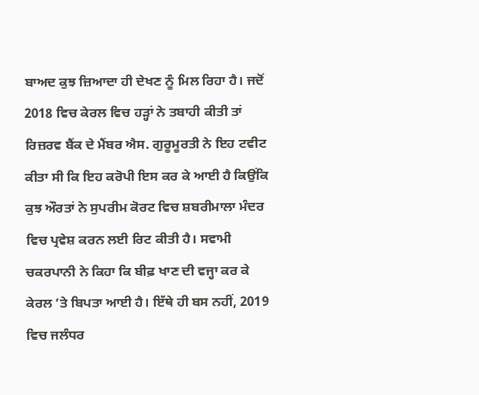ਬਾਅਦ ਕੁਝ ਜ਼ਿਆਦਾ ਹੀ ਦੇਖਣ ਨੂੰ ਮਿਲ ਰਿਹਾ ਹੈ। ਜਦੋਂ 2018 ਵਿਚ ਕੇਰਲ ਵਿਚ ਹੜ੍ਹਾਂ ਨੇ ਤਬਾਹੀ ਕੀਤੀ ਤਾਂ ਰਿਜ਼ਰਵ ਬੈਂਕ ਦੇ ਮੈਂਬਰ ਐਸ. ਗੁਰੂਮੂਰਤੀ ਨੇ ਇਹ ਟਵੀਟ ਕੀਤਾ ਸੀ ਕਿ ਇਹ ਕਰੋਪੀ ਇਸ ਕਰ ਕੇ ਆਈ ਹੈ ਕਿਉਂਕਿ ਕੁਝ ਔਰਤਾਂ ਨੇ ਸੁਪਰੀਮ ਕੋਰਟ ਵਿਚ ਸ਼ਬਰੀਮਾਲਾ ਮੰਦਰ ਵਿਚ ਪ੍ਰਵੇਸ਼ ਕਰਨ ਲਈ ਰਿਟ ਕੀਤੀ ਹੈ। ਸਵਾਮੀ ਚਕਰਪਾਨੀ ਨੇ ਕਿਹਾ ਕਿ ਬੀਫ਼ ਖਾਣ ਦੀ ਵਜ੍ਹਾ ਕਰ ਕੇ ਕੇਰਲ ’ਤੇ ਬਿਪਤਾ ਆਈ ਹੈ। ਇੱਥੇ ਹੀ ਬਸ ਨਹੀਂ, 2019 ਵਿਚ ਜਲੰਧਰ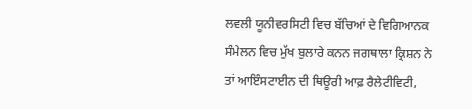ਲਵਲੀ ਯੂਨੀਵਰਸਿਟੀ ਵਿਚ ਬੱਚਿਆਂ ਦੇ ਵਿਗਿਆਨਕ ਸੰਮੇਲਨ ਵਿਚ ਮੁੱਖ ਬੁਲਾਰੇ ਕਨਨ ਜਗਥਾਲਾ ਕ੍ਰਿਸ਼ਨ ਨੇ ਤਾਂ ਆਇੰਸਟਾਈਨ ਦੀ ਥਿਊਰੀ ਆਫ਼ ਰੈਲੇਟੀਵਿਟੀ,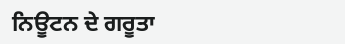ਨਿਊਟਨ ਦੇ ਗਰੂਤਾ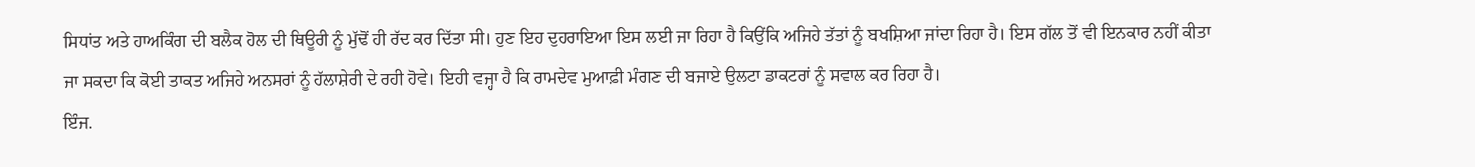ਸਿਧਾਂਤ ਅਤੇ ਹਾਅਕਿੰਗ ਦੀ ਬਲੈਕ ਹੋਲ ਦੀ ਥਿਊਰੀ ਨੂੰ ਮੁੱਢੋਂ ਹੀ ਰੱਦ ਕਰ ਦਿੱਤਾ ਸੀ। ਹੁਣ ਇਹ ਦੁਹਰਾਇਆ ਇਸ ਲਈ ਜਾ ਰਿਹਾ ਹੈ ਕਿਉਂਕਿ ਅਜਿਹੇ ਤੱਤਾਂ ਨੂੰ ਬਖਸ਼ਿਆ ਜਾਂਦਾ ਰਿਹਾ ਹੈ। ਇਸ ਗੱਲ ਤੋਂ ਵੀ ਇਨਕਾਰ ਨਹੀਂ ਕੀਤਾ ਜਾ ਸਕਦਾ ਕਿ ਕੋਈ ਤਾਕਤ ਅਜਿਹੇ ਅਨਸਰਾਂ ਨੂੰ ਹੱਲਾਸ਼ੇਰੀ ਦੇ ਰਹੀ ਹੋਵੇ। ਇਹੀ ਵਜ੍ਹਾ ਹੈ ਕਿ ਰਾਮਦੇਵ ਮੁਆਫ਼ੀ ਮੰਗਣ ਦੀ ਬਜਾਏ ਉਲਟਾ ਡਾਕਟਰਾਂ ਨੂੰ ਸਵਾਲ ਕਰ ਰਿਹਾ ਹੈ।
ਇੰਜ.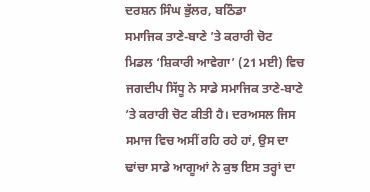ਦਰਸ਼ਨ ਸਿੰਘ ਭੁੱਲਰ, ਬਠਿੰਡਾ
ਸਮਾਜਿਕ ਤਾਣੇ-ਬਾਣੇ ’ਤੇ ਕਰਾਰੀ ਚੋਟ
ਮਿਡਲ ‘ਸ਼ਿਕਾਰੀ ਆਵੇਗਾ’ (21 ਮਈ) ਵਿਚ ਜਗਦੀਪ ਸਿੱਧੂ ਨੇ ਸਾਡੇ ਸਮਾਜਿਕ ਤਾਣੇ-ਬਾਣੇ ’ਤੇ ਕਰਾਰੀ ਚੋਟ ਕੀਤੀ ਹੈ। ਦਰਅਸਲ ਜਿਸ ਸਮਾਜ ਵਿਚ ਅਸੀਂ ਰਹਿ ਰਹੇ ਹਾਂ, ਉਸ ਦਾ ਢਾਂਚਾ ਸਾਡੇ ਆਗੂਆਂ ਨੇ ਕੁਝ ਇਸ ਤਰ੍ਹਾਂ ਦਾ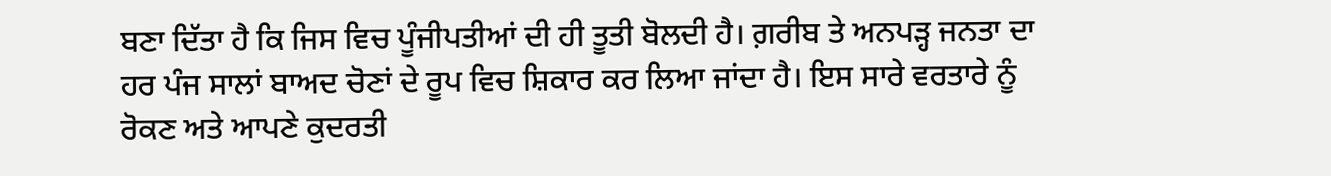ਬਣਾ ਦਿੱਤਾ ਹੈ ਕਿ ਜਿਸ ਵਿਚ ਪੂੰਜੀਪਤੀਆਂ ਦੀ ਹੀ ਤੂਤੀ ਬੋਲਦੀ ਹੈ। ਗ਼ਰੀਬ ਤੇ ਅਨਪੜ੍ਹ ਜਨਤਾ ਦਾ ਹਰ ਪੰਜ ਸਾਲਾਂ ਬਾਅਦ ਚੋਣਾਂ ਦੇ ਰੂਪ ਵਿਚ ਸ਼ਿਕਾਰ ਕਰ ਲਿਆ ਜਾਂਦਾ ਹੈ। ਇਸ ਸਾਰੇ ਵਰਤਾਰੇ ਨੂੰ ਰੋਕਣ ਅਤੇ ਆਪਣੇ ਕੁਦਰਤੀ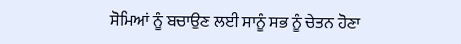ਸੋਮਿਆਂ ਨੂੰ ਬਚਾਉਣ ਲਈ ਸਾਨੂੰ ਸਭ ਨੂੰ ਚੇਤਨ ਹੋਣਾ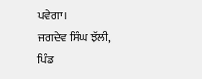ਪਵੇਗਾ।
ਜਗਦੇਵ ਸਿੰਘ ਝੱਲੀ, ਪਿੰਡ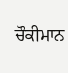ਚੌਕੀਮਾਨ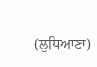(ਲੁਧਿਆਣਾ)